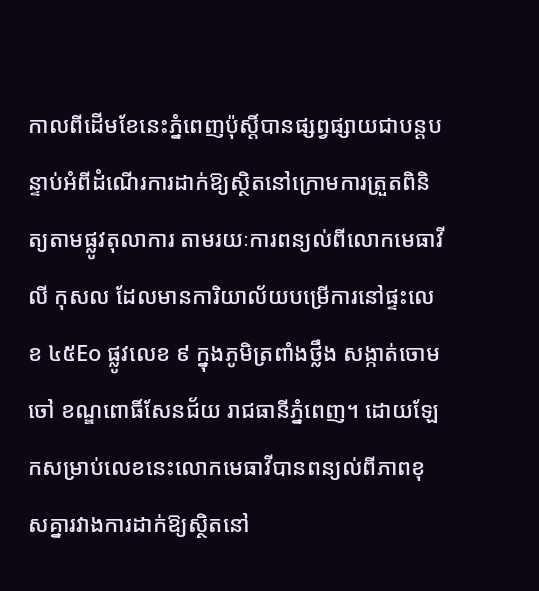កាលពីដើមខែនេះភ្នំពេញប៉ុស្ដិ៍បានផ្សព្វផ្សាយជាបន្តបន្ទាប់អំពីដំណើរការដាក់ឱ្យស្ថិតនៅក្រោមការត្រួតពិនិត្យតាមផ្លូវតុលាការ តាមរយៈការពន្យល់ពីលោកមេធាវី លី កុសល ដែលមានការិយាល័យបម្រើការនៅផ្ទះលេខ ៤៥Eo ផ្លូវលេខ ៩ ក្នុងភូមិត្រពាំងថ្លឹង សង្កាត់ចោមចៅ ខណ្ឌពោធិ៍សែនជ័យ រាជធានីភ្នំពេញ។ ដោយឡែកសម្រាប់លេខនេះលោកមេធាវីបានពន្យល់ពីភាពខុសគ្នារវាងការដាក់ឱ្យស្ថិតនៅ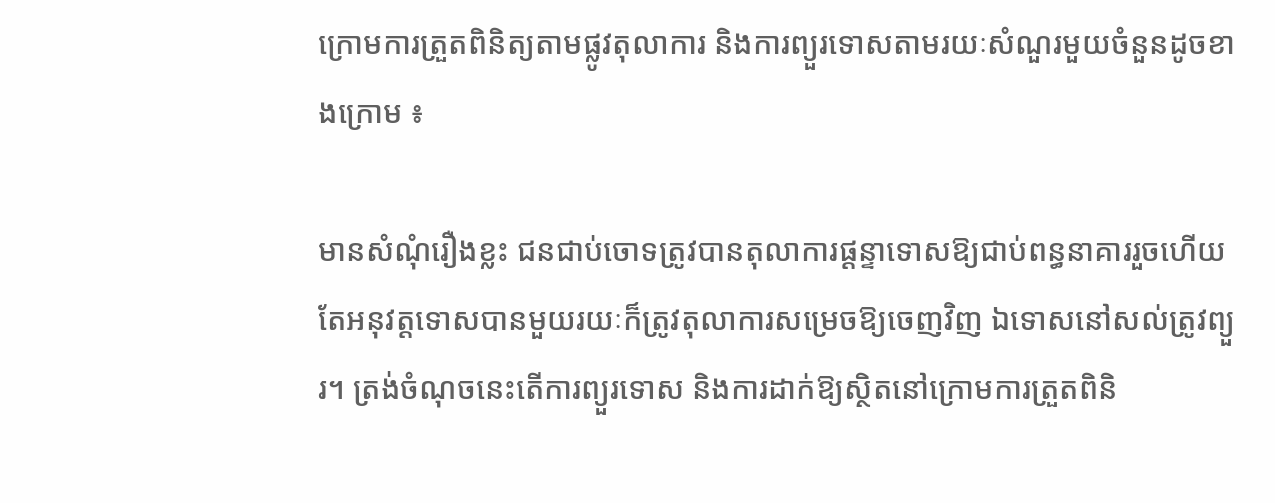ក្រោមការត្រួតពិនិត្យតាមផ្លូវតុលាការ និងការព្យួរទោសតាមរយៈសំណួរមួយចំនួនដូចខាងក្រោម ៖

មានសំណុំរឿងខ្លះ ជនជាប់ចោទត្រូវបានតុលាការផ្ដន្ទាទោសឱ្យជាប់ពន្ធនាគាររួចហើយ តែអនុវត្តទោសបានមួយរយៈក៏ត្រូវតុលាការសម្រេចឱ្យចេញវិញ ឯទោសនៅសល់ត្រូវព្យួរ។ ត្រង់ចំណុចនេះតើការព្យួរទោស និងការដាក់ឱ្យស្ថិតនៅក្រោមការត្រួតពិនិ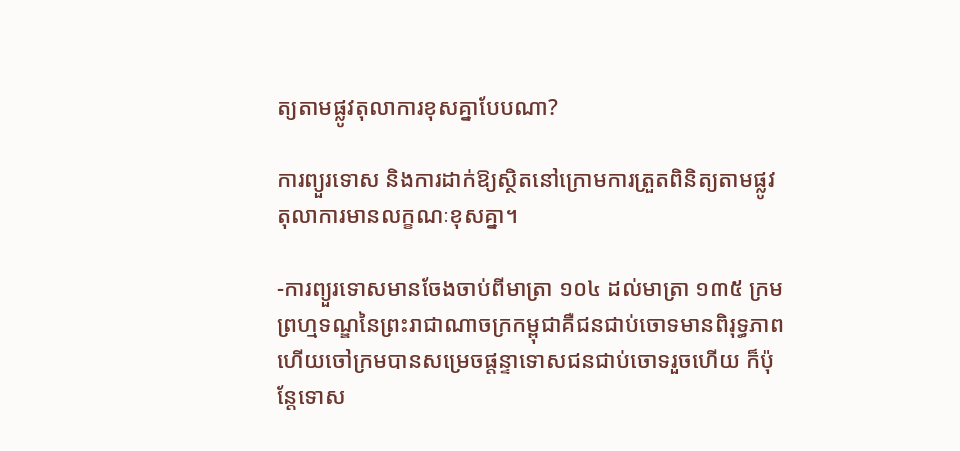ត្យតាមផ្លូវតុលាការខុសគ្នាបែបណា?

ការព្យួរទោស និងការដាក់ឱ្យស្ថិតនៅក្រោមការត្រួតពិនិត្យតាមផ្លូវតុលាការមានលក្ខណៈខុសគ្នា។

-ការព្យួរទោសមានចែងចាប់ពីមាត្រា ១០៤ ដល់មាត្រា ១៣៥ ក្រមព្រហ្មទណ្ឌនៃព្រះរាជាណាចក្រកម្ពុជាគឺជនជាប់ចោទមានពិរុទ្ធភាព ហើយចៅក្រមបានសម្រេចផ្តន្ទាទោសជនជាប់ចោទរួចហើយ ក៏ប៉ុន្តែទោស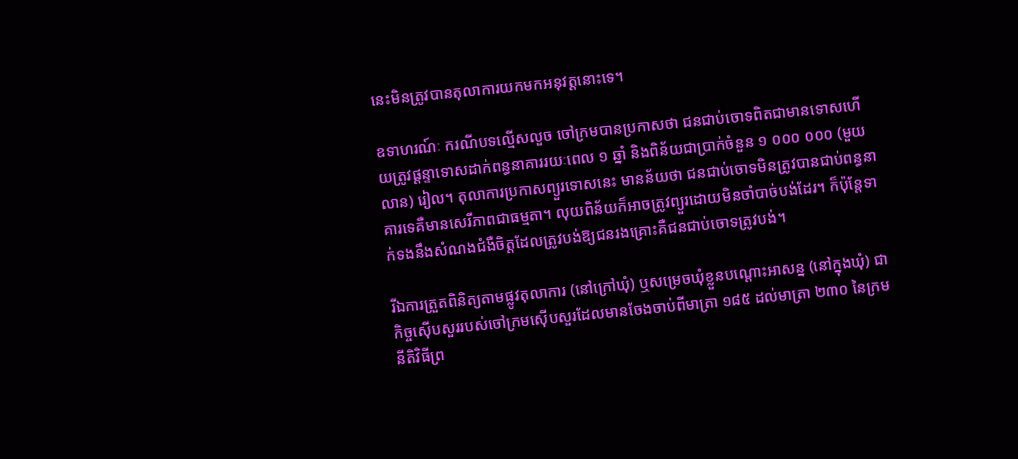នេះមិនត្រូវបានតុលាការយកមកអនុវត្តនោះទេ។

ឧទាហរណ៍ៈ ករណីបទល្មើសលួច ចៅក្រមបានប្រកាសថា ជនជាប់ចោទពិតជាមានទោសហើយត្រូវផ្តន្ទាទោសដាក់ពន្ធនាគាររយៈពេល ១ ឆ្នាំ និងពិន័យជាប្រាក់ចំនួន ១ ០០០ ០០០ (មួយលាន) រៀល។ តុលាការប្រកាសព្យួរទោសនេះ មានន័យថា ជនជាប់ចោទមិនត្រូវបានជាប់ពន្ធនាគារទេគឺមានសេរីភាពជាធម្មតា។ លុយពិន័យក៏អាចត្រូវព្យួរដោយមិនចាំបាច់បង់ដែរ។ ក៏ប៉ុន្តែទាក់ទងនឹងសំណងជំងឺចិត្តដែលត្រូវបង់ឱ្យជនរងគ្រោះគឺជនជាប់ចោទត្រូវបង់។

រីឯការត្រួតពិនិត្យតាមផ្លូវតុលាការ (នៅក្រៅឃុំ) ឬសម្រេចឃុំខ្លួនបណ្តោះអាសន្ន (នៅក្នុងឃុំ) ជាកិច្ចស៊ើបសួររបស់ចៅក្រមស៊ើបសួរដែលមានចែងចាប់ពីមាត្រា ១៨៥ ដល់មាត្រា ២៣០ នៃក្រមនីតិវិធីព្រ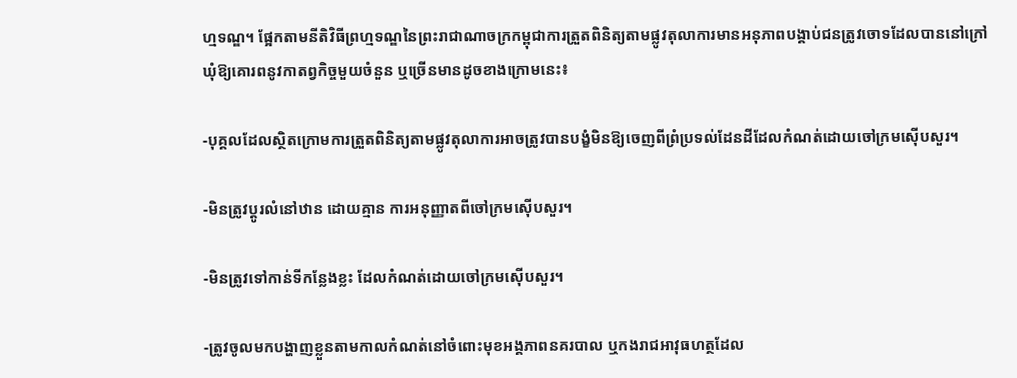ហ្មទណ្ឌ។ ផ្អែកតាមនីតិវិធីព្រហ្មទណ្ឌនៃព្រះរាជាណាចក្រកម្ពុជាការត្រួតពិនិត្យតាមផ្លូវតុលាការមានអនុភាពបង្គាប់ជនត្រូវចោទដែលបាននៅក្រៅឃុំឱ្យគោរពនូវកាតព្វកិច្ចមួយចំនួន ឬច្រើនមានដូចខាងក្រោមនេះ៖

-បុគ្គលដែលស្ថិតក្រោមការត្រួតពិនិត្យតាមផ្លូវតុលាការអាចត្រូវបានបង្ខំមិនឱ្យចេញពីព្រំប្រទល់ដែនដីដែលកំណត់ដោយចៅក្រមស៊ើបសួរ។

-មិនត្រូវប្តូរលំនៅឋាន ដោយគ្មាន ការអនុញ្ញាតពីចៅក្រមស៊ើបសួរ។

-មិនត្រូវទៅកាន់ទីកន្លែងខ្លះ ដែលកំណត់ដោយចៅក្រមស៊ើបសួរ។

-ត្រូវចូលមកបង្ហាញខ្លួនតាមកាលកំណត់នៅចំពោះមុខអង្គភាពនគរបាល ឬកងរាជអាវុធហត្ថដែល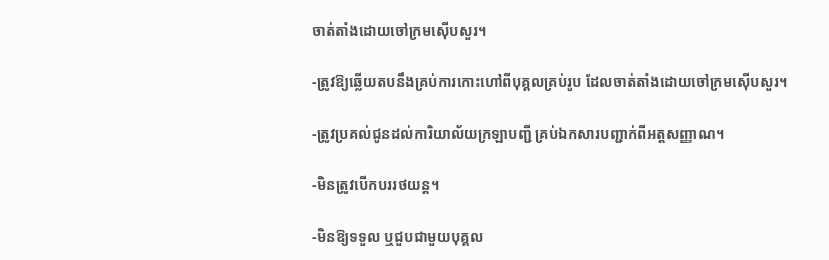ចាត់តាំងដោយចៅក្រមស៊ើបសួរ។

-ត្រូវឱ្យឆ្លើយតបនឹងគ្រប់ការកោះហៅពីបុគ្គលគ្រប់រូប ដែលចាត់តាំងដោយចៅក្រមស៊ើបសួរ។

-ត្រូវប្រគល់ជូនដល់ការិយាល័យក្រឡាបញ្ជី គ្រប់ឯកសារបញ្ជាក់ពីអត្តសញ្ញាណ។

-មិនត្រូវបើកបររថយន្ត។

-មិនឱ្យទទួល ឬជួបជាមួយបុគ្គល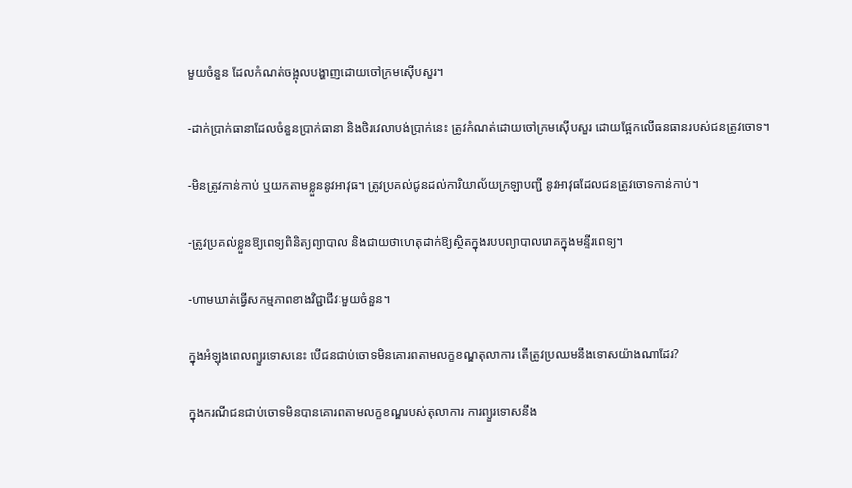មួយចំនួន ដែលកំណត់ចង្អុលបង្ហាញដោយចៅក្រមស៊ើបសួរ។

-ដាក់ប្រាក់ធានាដែលចំនួនប្រាក់ធានា និងថិរវេលាបង់ប្រាក់នេះ ត្រូវកំណត់ដោយចៅក្រមស៊ើបសួរ ដោយផ្អែកលើធនធានរបស់ជនត្រូវចោទ។

-មិនត្រូវកាន់កាប់ ឬយកតាមខ្លួននូវអាវុធ។ ត្រូវប្រគល់ជូនដល់ការិយាល័យក្រឡាបញ្ជី នូវអាវុធដែលជនត្រូវចោទកាន់កាប់។

-ត្រូវប្រគល់ខ្លួនឱ្យពេទ្យពិនិត្យព្យាបាល និងជាយថាហេតុដាក់ឱ្យស្ថិតក្នុងរបបព្យាបាលរោគក្នុងមន្ទីរពេទ្យ។

-ហាមឃាត់ធ្វើសកម្មភាពខាងវិជ្ជាជីវៈមួយចំនួន។

ក្នុងអំឡុងពេលព្យួរទោសនេះ បើជនជាប់ចោទមិនគោរពតាមលក្ខខណ្ឌតុលាការ តើត្រូវប្រឈមនឹងទោសយ៉ាងណាដែរ?

ក្នុងករណីជនជាប់ចោទមិនបានគោរពតាមលក្ខខណ្ឌរបស់តុលាការ ការព្យួរទោសនឹង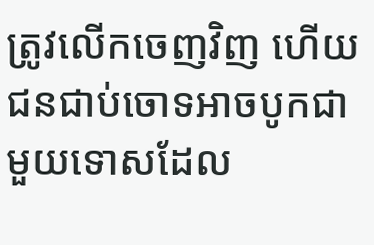ត្រូវលើកចេញវិញ ហើយជនជាប់ចោទអាចបូកជាមួយទោសដែល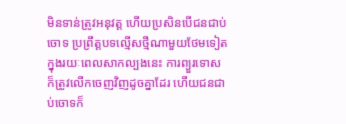មិនទាន់ត្រូវអនុវត្ត ហើយប្រសិនបើជនជាប់ចោទ ប្រព្រឹត្តបទល្មើសថ្មីណាមួយថែមទៀតក្នុងរយៈពេលសាកល្បងនេះ ការព្យួរទោសក៏ត្រូវលើកចេញវិញដូចគ្នាដែរ ហើយជនជាប់ចោទក៏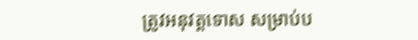ត្រូវអនុវត្តទោស សម្រាប់ប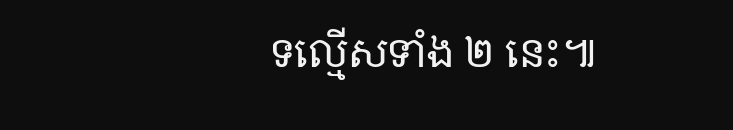ទល្មើសទាំង ២ នេះ៕